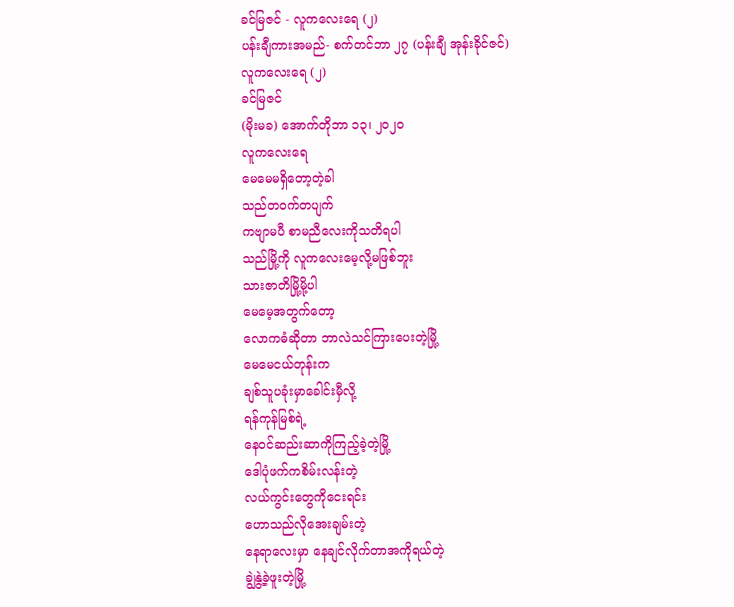ခင်မြဇင် - လူကလေးရေ (၂)
ပန်းချီကားအမည်- စက်တင်ဘာ ၂၇ (ပန်းချီ အုန်းခိုင်ဇင်)
လူကလေးရေ (၂)
ခင်မြဇင်
(မိုးမခ) အောက်တိုဘာ ၁၃၊ ၂၀၂၀
လူကလေးရေ
မေမေမရှိတော့တဲ့ခါ
သည်တဝက်တပျက်
ကဗျာမပီ စာမညီလေးကိုသတိရပါ
သည်မြို့ကို လူကလေးမေ့လို့မဖြစ်ဘူး
သားဇာတိမြို့မို့ပါ
မေမေ့အတွက်တော့
လောကဓံဆိုတာ ဘာလဲသင်ကြားပေးတဲ့မြို့
မေမေငယ်တုန်းက
ချစ်သူပခုံးမှာခေါင်းမှီလို့
ရန်ကုန်မြစ်ရဲ့
နေဝင်ဆည်းဆာကိုကြည့်ခဲ့တဲ့မြို့
ဒေါပုံဖက်ကစိမ်းလန်းတဲ့
လယ်ကွင်းတွေကိုငေးရင်း
ဟောသည်လိုအေးချမ်းတဲ့
နေရာလေးမှာ နေချင်လိုက်တာအကိုရယ်တဲ့
ချွဲနွဲ့ခဲ့ဖူးတဲ့မြို့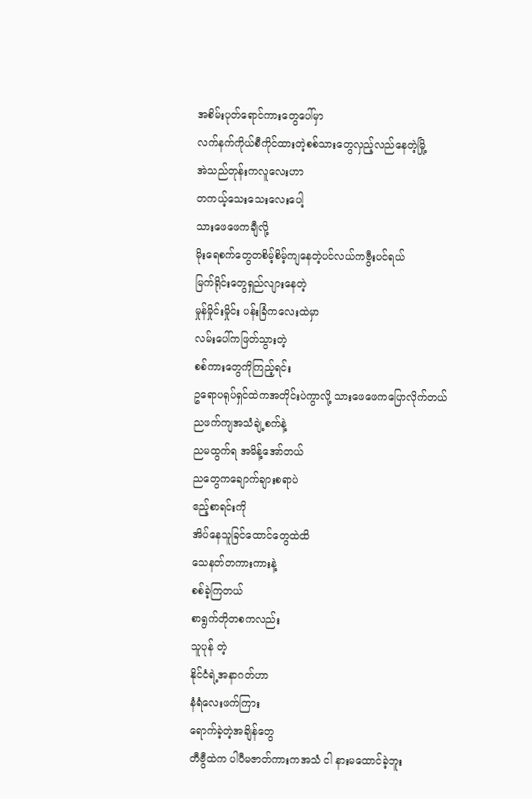အစိမ်းပုတ်ရောင်ကားတွေပေါ်မှာ
လက်နက်ကိုယ်စီကိုင်ထားတဲ့စစ်သားတွေလှည့်လည်နေတဲ့မြို့
အဲသည်တုန်းကလူလေးဟာ
တကယ့်သေးသေးလေးပေါ့
သားဖေဖေကချီလို့
မိုးရေစက်တွေတစိမ့်စိမ့်ကျနေတဲ့ပင်လယ်ကဗွီးပင်ရယ်
မြက်ရိုင်းတွေရှည်လျားနေတဲ့
မှုန်မှိုင်းမှိုင်း ပန်းခြံကလေးထဲမှာ
လမ်းပေါ်ကဖြတ်သွားတဲ့
စစ်ကားတွေကိုကြည့်ရင်း
ဥရောပရုပ်ရှင်ထဲကအတိုင်းပဲကွာလို့ သားဖေဖေကပြောလိုက်တယ်
ညဖက်ကျအသံချဲ့စက်နဲ့
ညမထွက်ရ အမိန့်အော်တယ်
ညတွေကချောက်ချားစရာပဲ
ဧည့်စာရင်းကို
အိပ်နေသူခြင်ထောင်တွေထဲထိ
သေနတ်တကားကားနဲ့
စစ်ခဲ့ကြတယ်
စာရွက်တိုတစကလည်း
သူပုန် တဲ့
နိုင်ငံရဲ့အနာဂတ်ဟာ
နံရံလေးဖက်ကြား
ရောက်ခဲ့တဲ့အချိန်တွေ
တီဗွီထဲက ပါပီမဇာတ်ကားကအသံ ငါ နားမထောင်ခဲ့ဘူး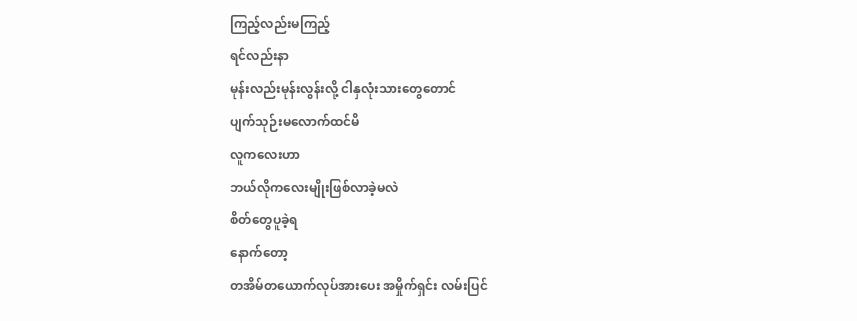ကြည့်လည်းမကြည့်
ရင်လည်းနာ
မုန်းလည်းမုန်းလွန်းလို့ ငါနှလုံးသားတွေတောင်
ပျက်သုဉ်းမလောက်ထင်မိ
လူကလေးဟာ
ဘယ်လိုကလေးမျိုးဖြစ်လာခဲ့မလဲ
စိတ်တွေပူခဲ့ရ
နောက်တော့
တအိမ်တယောက်လုပ်အားပေး အမှိုက်ရှင်း လမ်းပြင်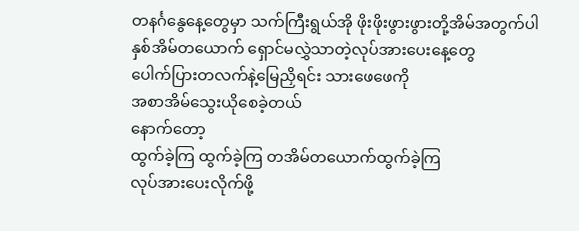တနင်္ဂနွေနေ့တွေမှာ သက်ကြီးရွယ်အို ဖိုးဖိုးဖွားဖွားတို့အိမ်အတွက်ပါ
နှစ်အိမ်တယောက် ရှောင်မလွှဲသာတဲ့လုပ်အားပေးနေ့တွေ
ပေါက်ပြားတလက်နဲ့မြေညှိရင်း သားဖေဖေကို
အစာအိမ်သွေးယိုစေခဲ့တယ်
နောက်တော့
ထွက်ခဲ့ကြ ထွက်ခဲ့ကြ တအိမ်တယောက်ထွက်ခဲ့ကြ
လုပ်အားပေးလိုက်ဖို့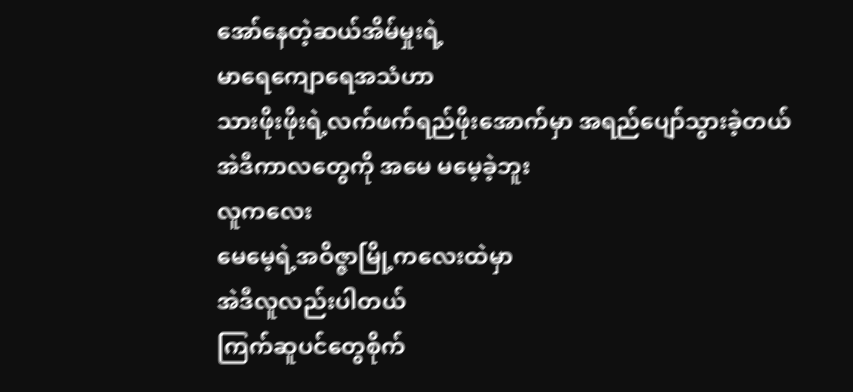အော်နေတဲ့ဆယ်အိမ်မှုးရဲ့
မာရေကျောရေအသံဟာ
သားဖိုးဖိုးရဲ့လက်ဖက်ရည်ဖိုးအောက်မှာ အရည်ပျော်သွားခဲ့တယ်
အဲဒီကာလတွေကို အမေ မမေ့ခဲ့ဘူး
လူကလေး
မေမေ့ရဲ့အဝိဇ္ဇာမြို့ကလေးထဲမှာ
အဲဒီလူလည်းပါတယ်
ကြက်ဆူပင်တွေစိုက်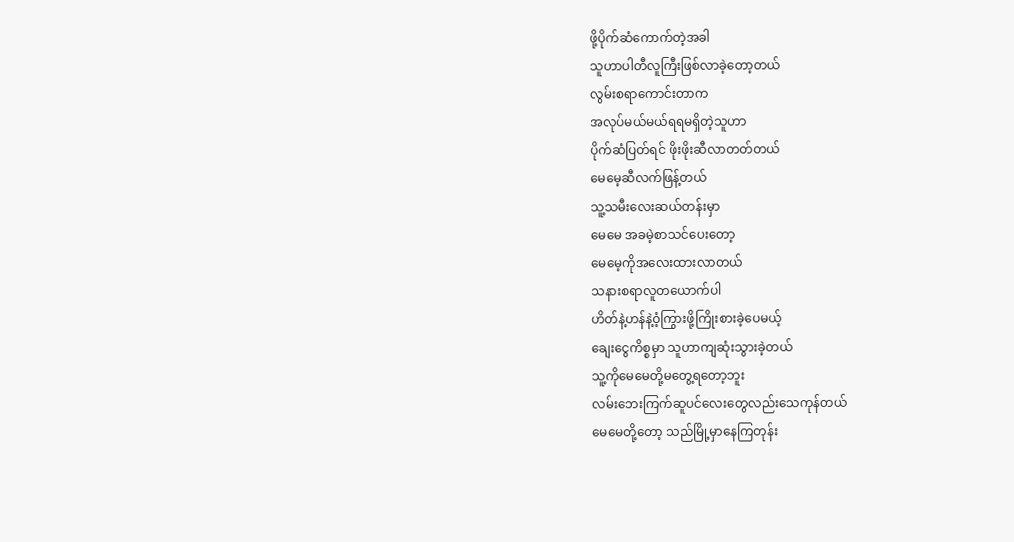ဖို့ပိုက်ဆံကောက်တဲ့အခါ
သူဟာပါတီလူကြီးဖြစ်လာခဲ့တော့တယ်
လွမ်းစရာကောင်းတာက
အလုပ်မယ်မယ်ရရမရှိတဲ့သူဟာ
ပိုက်ဆံပြတ်ရင် ဖိုးဖိုးဆီလာတတ်တယ်
မေမေ့ဆီလက်ဖြန့်တယ်
သူ့သမီးလေးဆယ်တန်းမှာ
မေမေ အခမဲ့စာသင်ပေးတော့
မေမေ့ကိုအလေးထားလာတယ်
သနားစရာလူတယောက်ပါ
ဟိတ်နဲ့ဟန်နဲ့ဝံ့ကြွားဖို့ကြိုးစားခဲ့ပေမယ့်
ချေးငွေကိစ္စမှာ သူဟာကျဆုံးသွားခဲ့တယ်
သူ့ကိုမေမေတို့မတွေ့ရတော့ဘူး
လမ်းဘေးကြက်ဆူပင်လေးတွေလည်းသေကုန်တယ်
မေမေတို့တော့ သည်မြို့မှာနေကြတုန်း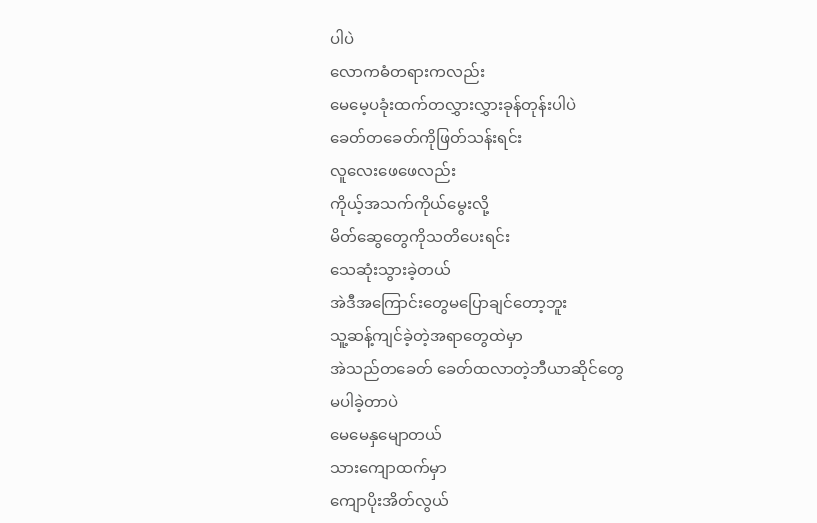ပါပဲ
လောကဓံတရားကလည်း
မေမေ့ပခုံးထက်တလွှားလွှားခုန်တုန်းပါပဲ
ခေတ်တခေတ်ကိုဖြတ်သန်းရင်း
လူလေးဖေဖေလည်း
ကိုယ့်အသက်ကိုယ်မွေးလို့
မိတ်ဆွေတွေကိုသတိပေးရင်း
သေဆုံးသွားခဲ့တယ်
အဲဒီအကြောင်းတွေမပြောချင်တော့ဘူး
သူ့ဆန့်ကျင်ခဲ့တဲ့အရာတွေထဲမှာ
အဲသည်တခေတ် ခေတ်ထလာတဲ့ဘီယာဆိုင်တွေ
မပါခဲ့တာပဲ
မေမေနှမျောတယ်
သားကျောထက်မှာ
ကျောပိုးအိတ်လွယ်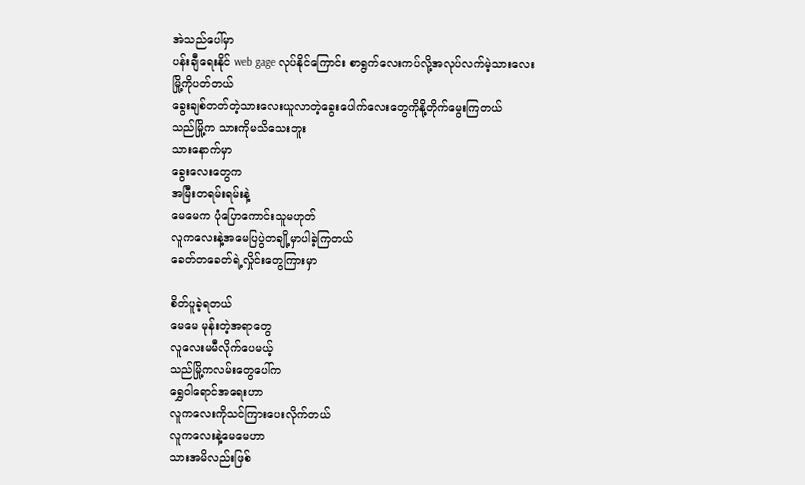အဲသည်ပေါ်မှာ
ပန်းချီရေးနိုင် web gage လုပ်နိုင်ကြောင်း စာရွက်လေးကပ်လို့အလုပ်လက်မဲ့သားလေး
မြို့ကိုပတ်တယ်
ခွေးချစ်တတ်တဲ့သားလေးယူလာတဲ့ခွေးပေါက်လေးတွေကိုနို့တိုက်မွေးကြတယ်
သည်မြို့က သားကိုမသိသေးဘူး
သားနောက်မှာ
ခွေးလေးတွေက
အမြီးတရမ်းရမ်းနဲ့
မေမေက ပုံပြောကောင်းသူမဟုတ်
လူကလေးနဲ့အမေပြပွဲတချို့မှာပါခဲ့ကြတယ်
ခေတ်တခေတ်ရဲ့လှိုင်းတွေကြားမှာ

စိတ်ပူခဲ့ရတယ်
မေမေ မုန်းတဲ့အရာတွေ
လူလေးမမီလိုက်ပေမယ့်
သည်မြို့ကလမ်းတွေပေါ်က
ရွှေဝါရောင်အရေးဟာ
လူကလေးကိုသင်ကြားပေးလိုက်တယ်
လူကလေးနဲ့မေမေဟာ
သားအမိလည်းဖြစ်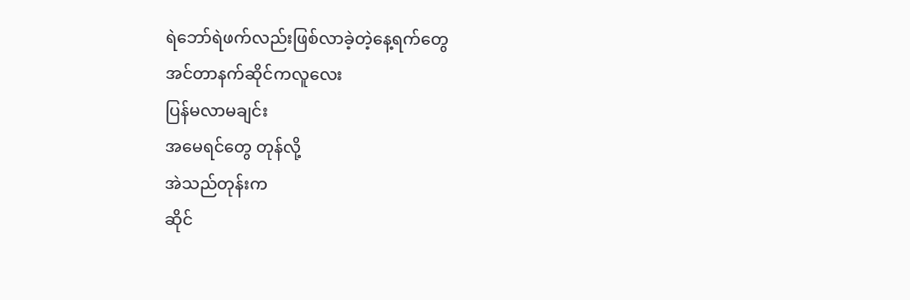ရဲဘော်ရဲဖက်လည်းဖြစ်လာခဲ့တဲ့နေ့ရက်တွေ
အင်တာနက်ဆိုင်ကလူလေး
ပြန်မလာမချင်း
အမေရင်တွေ တုန်လို့
အဲသည်တုန်းက
ဆိုင်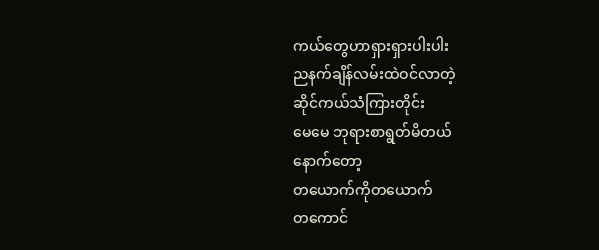ကယ်တွေဟာရှားရှားပါးပါး
ညနက်ချိန်လမ်းထဲဝင်လာတဲ့
ဆိုင်ကယ်သံကြားတိုင်း
မေမေ ဘုရားစာရွတ်မိတယ်
နောက်တော့
တယောက်ကိုတယောက်
တကောင်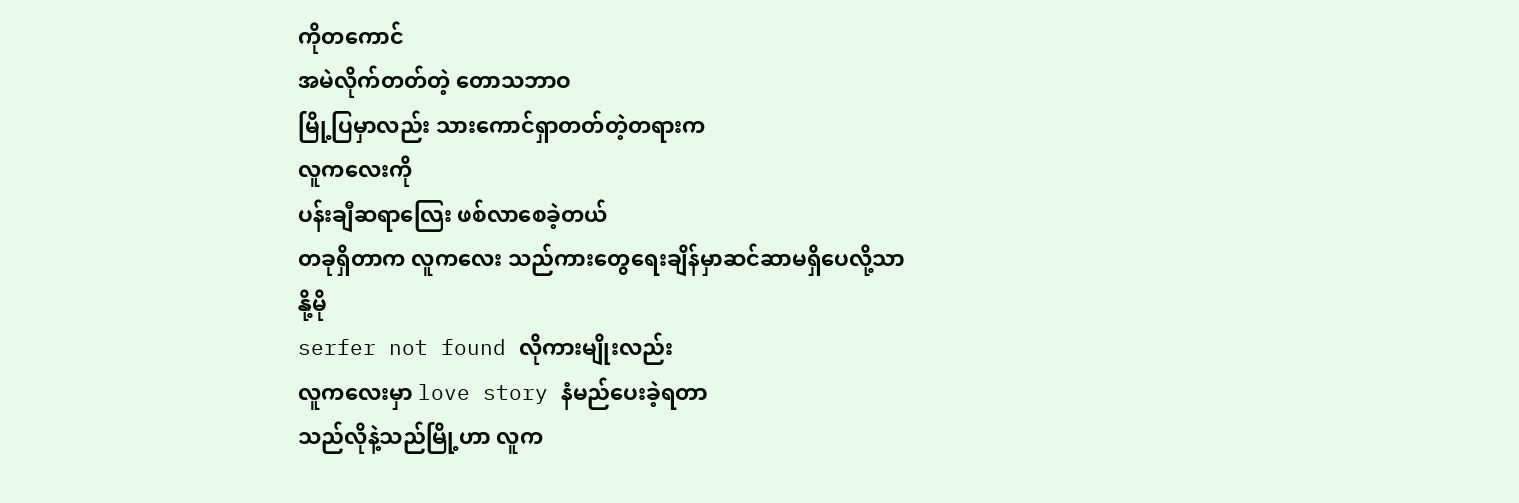ကိုတကောင်
အမဲလိုက်တတ်တဲ့ တောသဘာဝ
မြို့ပြမှာလည်း သားကောင်ရှာတတ်တဲ့တရားက
လူကလေးကို
ပန်းချီဆရာလြေး ဖစ်လာစေခဲ့တယ်
တခုရှိတာက လူကလေး သည်ကားတွေရေးချိန်မှာဆင်ဆာမရှိပေလို့သာ
နို့မို
serfer not found လိုကားမျိုးလည်း
လူကလေးမှာ love story နံမည်ပေးခဲ့ရတာ
သည်လိုနဲ့သည်မြို့ဟာ လူက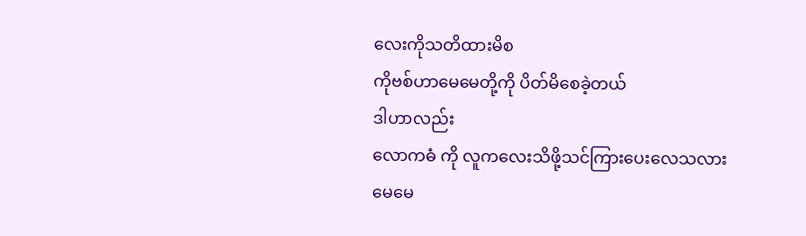လေးကိုသတိထားမိစ
ကိုဗစ်ဟာမေမေတို့ကို ပိတ်မိစေခဲ့တယ်
ဒါဟာလည်း
လောကဓံ ကို လူကလေးသိဖို့သင်ကြားပေးလေသလား
မေမေ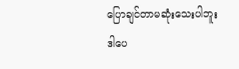ပြောချင်တာမဆုံးသေးပါဘူး
ဒါပေ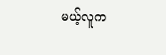မယ့်လူက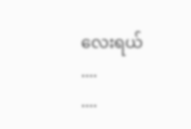လေးရယ်
....
....